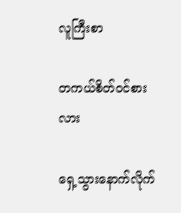လူကြီးစာ

တကယ်စိတ်ဝင်စားလား

ရှေ့သွားနောက်လိုက်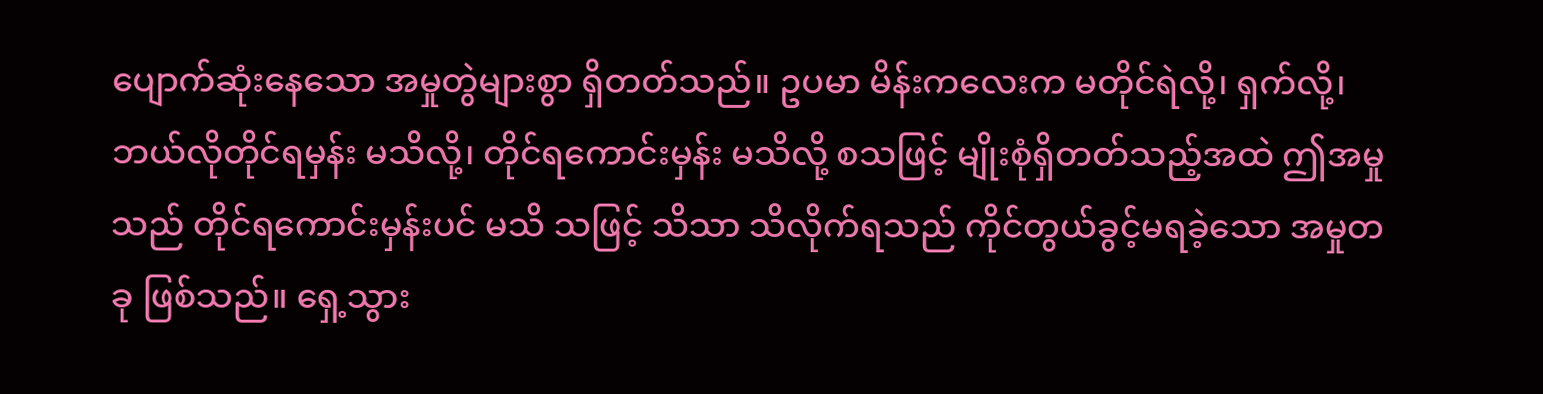ပျောက်ဆုံးနေသော အမှုတွဲများစွာ ရှိတတ်သည်။ ဥပမာ မိန်းကလေးက မတိုင်ရဲလို့၊ ရှက်လို့၊ ဘယ်လိုတိုင်ရမှန်း မသိလို့၊ တိုင်ရကောင်းမှန်း မသိလို့ စသဖြင့် မျိုးစုံရှိတတ်သည့်အထဲ ဤအမှုသည် တိုင်ရကောင်းမှန်းပင် မသိ သဖြင့် သိသာ သိလိုက်ရသည် ကိုင်တွယ်ခွင့်မရခဲ့သော အမှုတခု ဖြစ်သည်။ ရှေ့သွား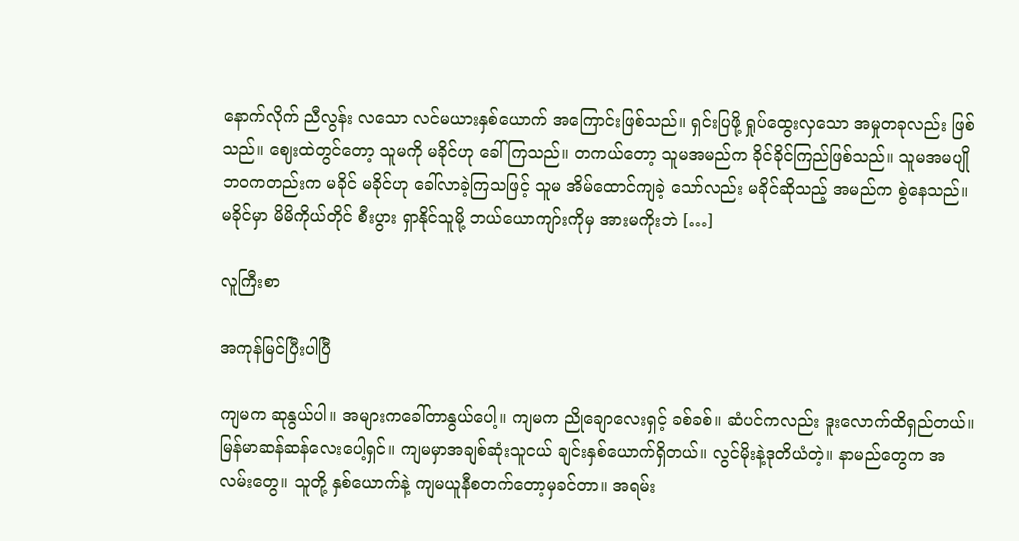နောက်လိုက် ညီလွန်း လသော လင်မယားနှစ်ယောက် အကြောင်းဖြစ်သည်။ ရှင်းပြဖို့ ရှုပ်ထွေးလှသော အမှုတခုလည်း ဖြစ်သည်။ ဈေးထဲတွင်တော့ သူမကို မခိုင်ဟု ခေါ်ကြသည်။ တကယ်တော့ သူမအမည်က ခိုင်ခိုင်ကြည်ဖြစ်သည်။ သူမအမပျိုဘဝကတည်းက မခိုင် မခိုင်ဟု ခေါ်လာခဲ့ကြသဖြင့် သူမ အိမ်ထောင်ကျခဲ့ သော်လည်း မခိုင်ဆိုသည့် အမည်က စွဲနေသည်။ မခိုင်မှာ မိမိကိုယ်တိုင် စီးပွား ရှာနိုင်သူမို့ ဘယ်ယောကျာ်းကိုမှ အားမကိုးဘဲ […]

လူကြီးစာ

အကုန်မြင်ပြီးပါပြီ

ကျမက ဆုနွယ်ပါ။ အများကခေါ်တာနွယ်ပေါ့။ ကျမက ညိုချောလေးရှင့် ခစ်ခစ်။ ဆံပင်ကလည်း ဒူးလောက်ထိရှည်တယ်။ မြန်မာဆန်ဆန်လေးပေါ့ရှင်။ ကျမမှာအချစ်ဆုံးသူငယ် ချင်းနှစ်ယောက်ရှိတယ်။ လွင်မိုးနဲ့ဒုတိယံတဲ့။ နာမည်တွေက အလမ်းတွေ။ သူတို့ နှစ်ယောက်နဲ့ ကျမယူနီစတက်တော့မှခင်တာ။ အရမ်း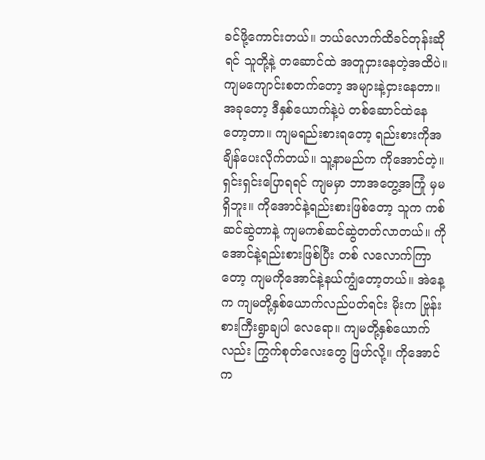ခင်ဖို့ကောင်းတယ်။ ဘယ်လောက်ထိခင်တုန်းဆိုရင် သူတို့နဲ့ တဆောင်ထဲ အတူငှားနေတဲ့အထိပဲ။ ကျမကျောင်းစတက်တော့ အများနဲ့ငှားနေတာ။ အခုတော့ ဒီနှစ်ယောက်နဲ့ပဲ တစ်ဆောင်ထဲနေတော့တာ။ ကျမရည်းစားရတော့ ရည်းစားကိုအချိန်ပေးလိုက်တယ်။ သူ့နာမည်က ကိုအောင်တဲ့။ ရှင်းရှင်းပြောရရင် ကျမမှာ ဘာအတွေ့အကြုံ မှမရှိဘူး။ ကိုအောင်နဲ့ရည်းစားဖြစ်တော့ သူက ကစ်ဆင်ဆွဲတာနဲ့ ကျမကစ်ဆင်ဆွဲတတ်လာတယ်။ ကိုအောင်နဲ့ရည်းစားဖြစ်ပြီး တစ် လလောက်ကြာ တော့ ကျမကိုအောင်နဲ့နယ်ကျွံတော့တယ်။ အဲနေ့က ကျမတို့နှစ်ယောက်လည်ပတ်ရင်း မိုးက ဗြုန်းစားကြီးရွာချပါ လေရော။ ကျမတို့နှစ်ယောက်လည်း ကြွက်စုတ်လေးတွေ ဖြဟ်လို့။ ကိုအောင်က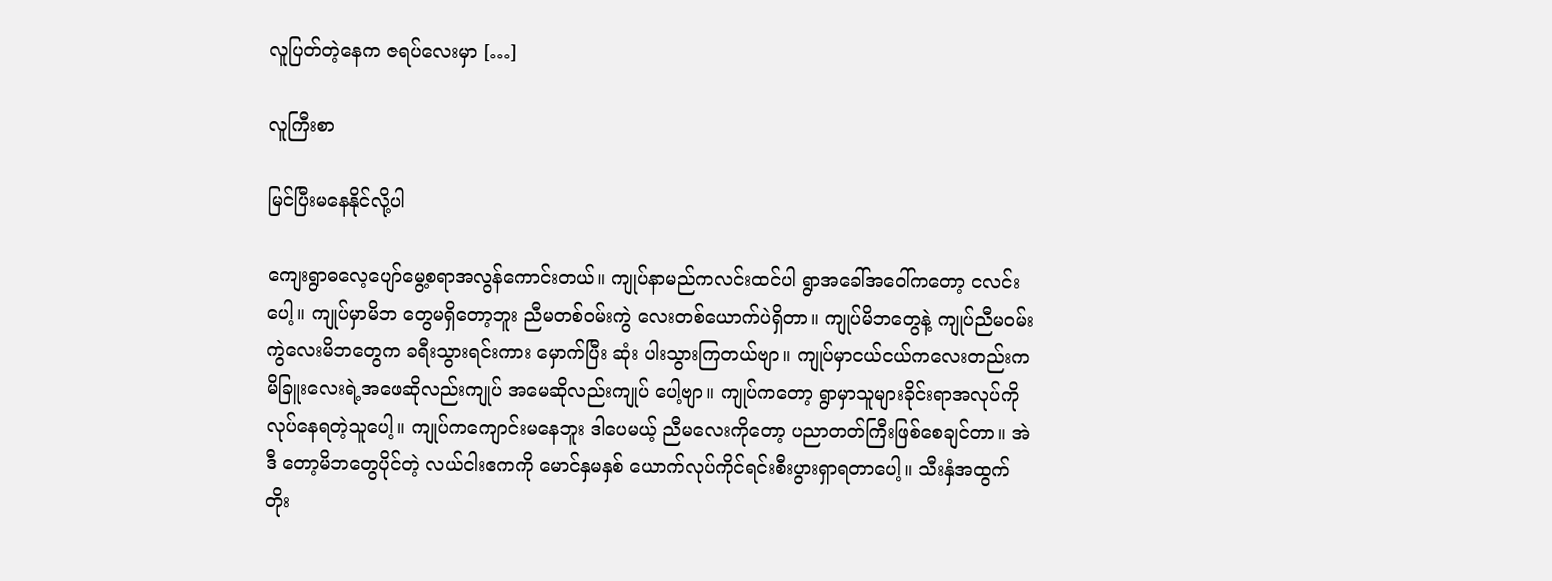လူပြတ်တဲ့နေက ဇရပ်လေးမှာ […]

လူကြီးစာ

မြင်ပြီးမနေနိုင်လို့ပါ

ကျေးရွာဓလေ့ပျော်မွေ့စရာအလွန်ကောင်းတယ်။ ကျုပ်နာမည်ကလင်းထင်ပါ ရွာအခေါ်အဝေါ်ကတော့ ငလင်းပေါ့။ ကျုပ်မှာမိဘ တွေမရှိတော့ဘူး ညီမတစ်ဝမ်းကွဲ လေးတစ်ယောက်ပဲရှိတာ။ ကျုပ်မိဘတွေနဲ့ ကျုပ်ညီမဝမ်းကွဲလေးမိဘတွေက ခရီးသွားရင်းကား မှောက်ပြီး ဆုံး ပါးသွားကြတယ်ဗျာ။ ကျုပ်မှာငယ်ငယ်ကလေးတည်းက မိခြူးလေးရဲ့အဖေဆိုလည်းကျုပ် အမေဆိုလည်းကျုပ် ပေါ့ဗျာ။ ကျုပ်ကတော့ ရွာမှာသူများခိုင်းရာအလုပ်ကို လုပ်နေရတဲ့သူပေါ့။ ကျုပ်ကကျောင်းမနေဘူး ဒါပေမယ့် ညီမလေးကိုတော့ ပညာတတ်ကြီးဖြစ်စေချင်တာ။ အဲဒီ တော့မိဘတွေပိုင်တဲ့ လယ်ငါးဧကကို မောင်နှမနှစ် ယောက်လုပ်ကိုင်ရင်းစီးပွားရှာရတာပေါ့။ သီးနှံအထွက် တိုး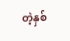တဲ့နှစ်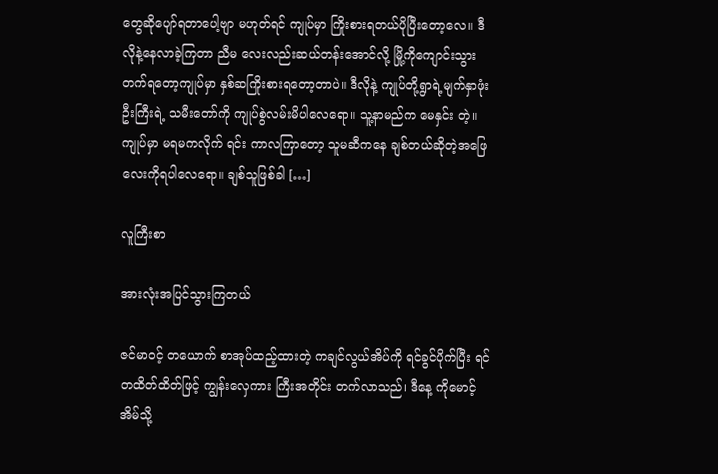တွေဆိုပျော်ရတာပေါ့ဗျာ မဟုတ်ရင် ကျုပ်မှာ ကြိုးစားရတယ်ပိုပြီးတော့လေ။ ဒီလိုနဲ့နေလာခဲ့ကြတာ ညီမ လေးလည်းဆယ်တန်းအောင်လို့ မြို့ကိုကျောင်းသွား တက်ရတော့ကျုပ်မှာ နှစ်ဆကြိုးစားရတော့တာပဲ။ ဒီလိုနဲ့ ကျုပ်တို့ရွာရဲ့မျက်နှာဖုံးဦးကြီးရဲ့ သမီးတော်ကို ကျုပ်စွဲလမ်းမိပါလေရော။ သူ့နာမည်က မေနှင်း တဲ့။ ကျုပ်မှာ မရမကလိုက် ရင်း ကာလကြာတော့ သူမဆီကနေ ချစ်တယ်ဆိုတဲ့အဖြေလေးကိုရပါလေရော။ ချစ်သူဖြစ်ခါ […]

လူကြီးစာ

အားလုံးအပြင်သွားကြတယ်

ဇင်မာဝင့် တယောက် စာအုပ်ထည့်ထားတဲ့ ကချင်လွယ်အိပ်ကို ရင်ခွင်ပိုက်ပြီး ရင်တထိတ်ထိတ်ဖြင့် ကျွန်းလှေကား ကြီးအတိုင်း တက်လာသည်၊ ဒီနေ့ ကိုမောင့်အိမ်သို့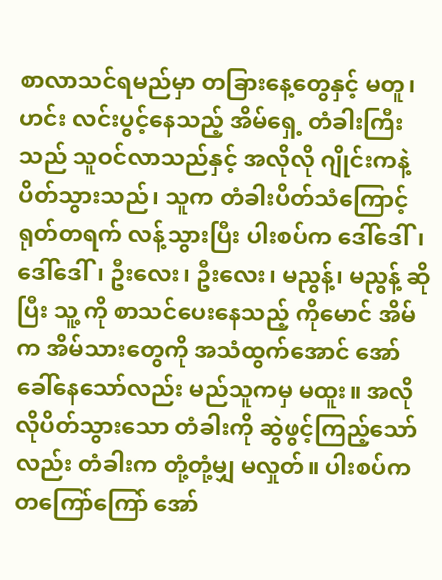စာလာသင်ရမည်မှာ တခြားနေ့တွေနှင့် မတူ၊ ဟင်း လင်းပွင့်နေသည့် အိမ်ရှေ့ တံခါးကြီးသည် သူဝင်လာသည်နှင့် အလိုလို ဂျိုင်းကနဲ့ ပိတ်သွားသည်၊ သူက တံခါးပိတ်သံကြောင့် ရုတ်တရက် လန့်သွားပြီး ပါးစပ်က ဒေါ်ဒေါ်၊ ဒေါ်ဒေါ်၊ ဦးလေး၊ ဦးလေး၊ မညွန့်၊ မညွန့် ဆိုပြီး သူ့ ကို စာသင်ပေးနေသည့် ကိုမောင် အိမ်က အိမ်သားတွေကို အသံထွက်အောင် အော်ခေါ်နေသော်လည်း မည်သူကမှ မထူး။ အလိုလိုပိတ်သွားသော တံခါးကို ဆွဲဖွင့်ကြည့်သော်လည်း တံခါးက တုံ့တုံ့မျှ မလှုတ်။ ပါးစပ်က တကြော်ကြော် အော်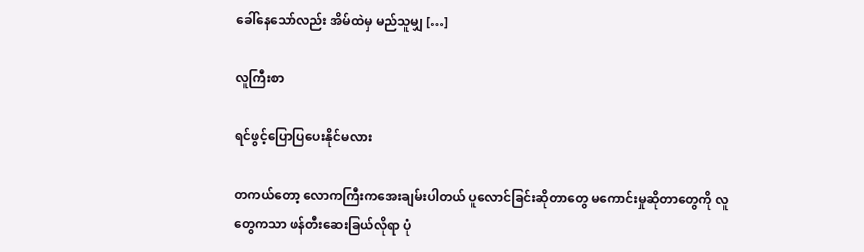ခေါ်နေသော်လည်း အိမ်ထဲမှ မည်သူမျှ […]

လူကြီးစာ

ရင်ဖွင့်ပြောပြပေးနိုင်မလား

တကယ်တော့ လောကကြီးကအေးချမ်းပါတယ် ပူလောင်ခြင်းဆိုတာတွေ မကောင်းမှုဆိုတာတွေကို လူတွေကသာ ဖန်တီးဆေးခြယ်လိုရာ ပုံ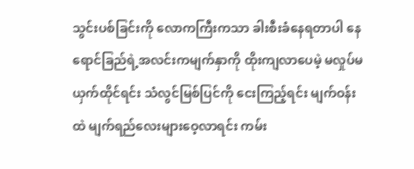သွင်းပစ်ခြင်းကို လောကကြီးကသာ ခါးစီးခံနေရတာပါ နေရောင်ခြည်ရဲ့အလင်းကမျက်နှာကို ထိုးကျလာပေမဲ့ မလှုပ်မယှက်ထိုင်ရင်း သံလွင်မြစ်ပြင်ကို ငေးကြည့်ရင်း မျက်ဝန်းထဲ မျက်ရည်လေးများဝေ့လာရင်း ကမ်း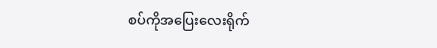စပ်ကိုအပြေးလေးရိုက်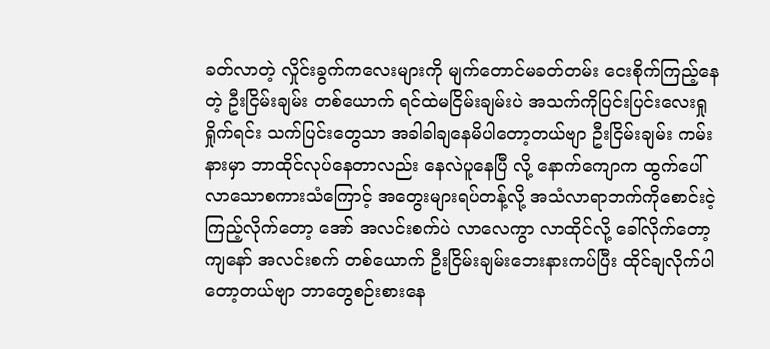ခတ်လာတဲ့ လှိုင်းခွက်ကလေးများကို မျက်တောင်မခတ်တမ်း ငေးစိုက်ကြည့်နေတဲ့ ဦးငြိမ်းချမ်း တစ်ယောက် ရင်ထဲမငြိမ်းချမ်းပဲ အသက်ကိုပြင်းပြင်းလေးရှုရှိုက်ရင်း သက်ပြင်းတွေသာ အခါခါချနေမိပါတော့တယ်ဗျာ ဦးငြိမ်းချမ်း ကမ်းနားမှာ ဘာထိုင်လုပ်နေတာလည်း နေလဲပူနေပြီ လို့ နောက်ကျောက ထွက်ပေါ်လာသောစကားသံကြောင့် အတွေးများရပ်တန့်လို့ အသံလာရာဘက်ကိုစောင်းငဲ့ကြည့်လိုက်တော့ အော် အလင်းစက်ပဲ လာလေကွာ လာထိုင်လို့ ခေါ်လိုက်တော့ ကျနော် အလင်းစက် တစ်ယောက် ဦးငြိမ်းချမ်းဘေးနားကပ်ပြီး ထိုင်ချလိုက်ပါတော့တယ်ဗျာ ဘာတွေစဉ်းစားနေ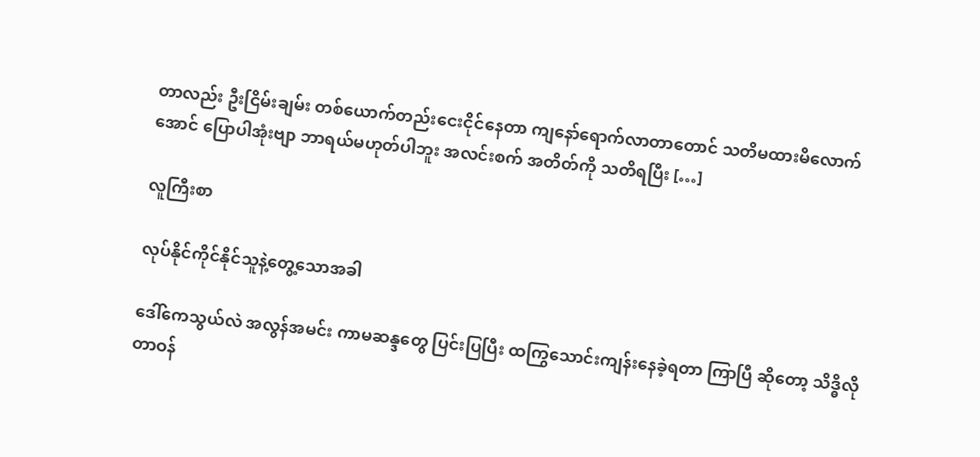တာလည်း ဦးငြိမ်းချမ်း တစ်ယောက်တည်းငေးငိုင်နေတာ ကျနော်ရောက်လာတာတောင် သတိမထားမိလောက်အောင် ပြောပါအုံးဗျာ ဘာရယ်မဟုတ်ပါဘူး အလင်းစက် အတိတ်ကို သတိရပြီး […]

လူကြီးစာ

လုပ်နိုင်ကိုင်နိုင်သူနဲ့တွေ့သောအခါ

ဒေါ်ကေသွယ်လဲ အလွန်အမင်း ကာမဆန္ဒတွေ ပြင်းပြပြီး ထကြွသောင်းကျန်းနေခဲ့ရတာ ကြာပြီ ဆိုတော့ သိဒ္ဓိလို တာဝန်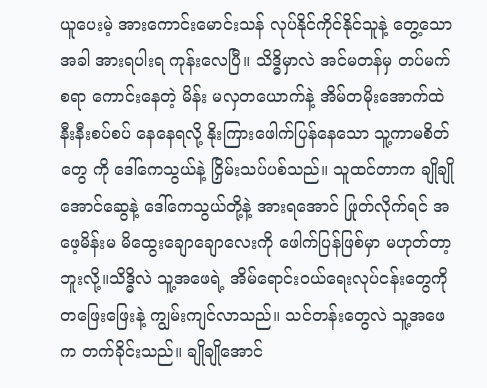ယူပေးမဲ့ အားကောင်းမောင်းသန် လုပ်နိုင်ကိုင်နိုင်သူနဲ့ တွေ့သောအခါ အားရပါးရ ကုန်းလေပြီ။ သိဒ္ဓိမှာလဲ အင်မတန်မှ တပ်မက်စရာ ကောင်းနေတဲ့ မိန်း မလှတယောက်နဲ့ အိမ်တမိုးအောက်ထဲ နီးနီးစပ်စပ် နေနေရလို့ နိုးကြားဖေါက်ပြန်နေသော သူ့ကာမစိတ်တွေ ကို ဒေါ်ကေသွယ်နဲ့ ငြှိမ်းသပ်ပစ်သည်။ သူထင်တာက ချိုချိုအောင်ဆွေနဲ့ ဒေါ်ကေသွယ်တို့နဲ့ အားရအောင် ဖြုတ်လိုက်ရင် အဖေ့မိန်းမ မိထွေးချောချောလေးကို ဖေါက်ပြန်ဖြစ်မှာ မဟုတ်တာ့ဘူးလို့။သိဒ္ဓိလဲ သူ့အဖေရဲ့ အိမ်ရောင်းဝယ်ရေးလုပ်ငန်းတွေကို တဖြေးဖြေးနဲ့ ကျွမ်းကျင်လာသည်။ သင်တန်းတွေလဲ သူ့အဖေက တက်ခိုင်းသည်။ ချိုချိုအောင်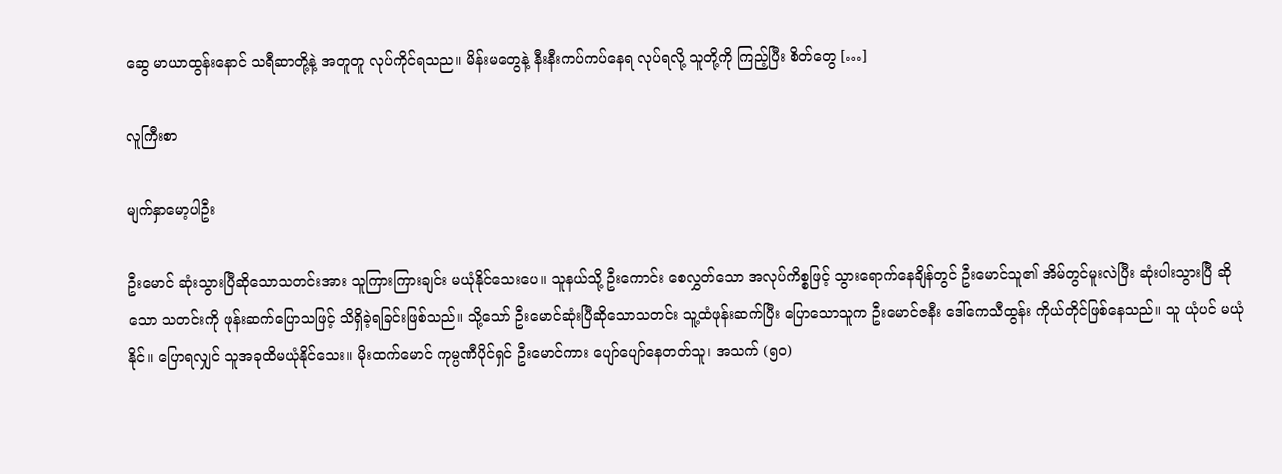ဆွေ မာယာထွန်းနောင် သရီဆာတို့နဲ့ အတူတူ လုပ်ကိုင်ရသည။ မိန်းမတွေနဲ့ နီးနီးကပ်ကပ်နေရ လုပ်ရလို့ သူတို့ကို ကြည့်ပြီး စိတ်တွေ […]

လူကြီးစာ

မျက်နှာမော့ပါဦး

ဦးမောင် ဆုံးသွားပြီဆိုသောသတင်းအား သူကြားကြားချင်း မယုံနိုင်သေးပေ။ သူနယ်သို့ ဦးကောင်း စေလွှတ်သော အလုပ်ကိစ္စဖြင့် သွားရောက်နေချိန်တွင် ဦးမောင်သူ၏ အိမ်တွင်မူးလဲပြီး ဆုံးပါးသွားပြီ ဆိုသော သတင်းကို ဖုန်းဆက်ပြောသဖြင့် သိရှိခဲ့ရခြင်းဖြစ်သည်။ သို့သော် ဦးမောင်ဆုံးပြီဆိုသောသတင်း သူ့ထံဖုန်းဆက်ပြီး ပြောသောသူက ဦးမောင်ဇနီး ဒေါ်ကေသီထွန်း ကိုယ်တိုင်ဖြစ်နေသည်။ သူ ယုံပင် မယုံနိုင်။ ပြောရလျှင် သူအခုထိမယုံနိုင်သေး။ မိုးထက်မောင် ကုမ္ပဏီပိုင်ရှင် ဦးမောင်ကား ပျော်ပျော်နေတတ်သူ၊ အသက် (၅၀)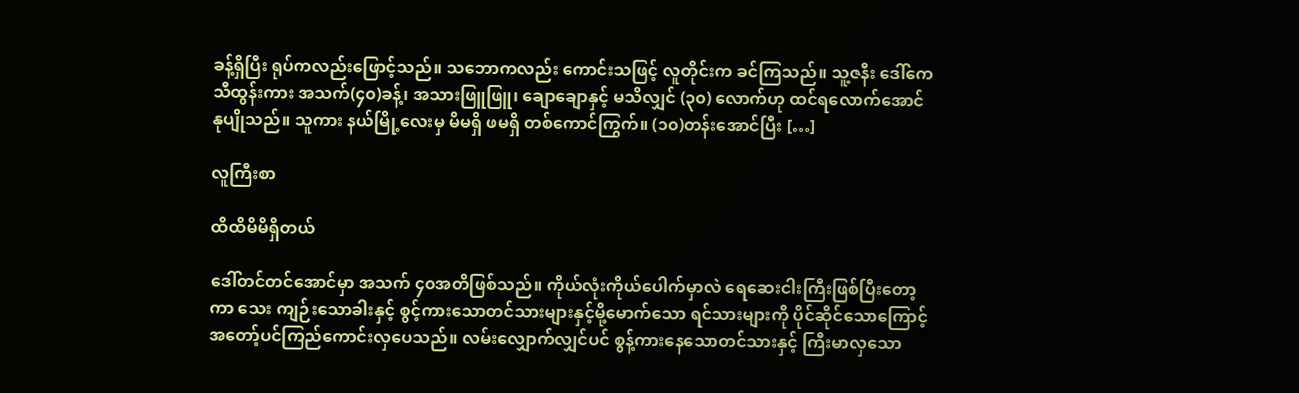ခန့်ရှိပြီး ရုပ်ကလည်းဖြောင့်သည်။ သဘောကလည်း ကောင်းသဖြင့် လူတိုင်းက ခင်ကြသည်။ သူ့ဇနီး ဒေါ်ကေသီထွန်းကား အသက်(၄၀)ခန့်၊ အသားဖြူဖြူ၊ ချောချောနှင့် မသိလျှင် (၃၀) လောက်ဟု ထင်ရလောက်အောင် နုပျိုသည်။ သူကား နယ်မြို့လေးမှ မိမရှိ ဖမရှိ တစ်ကောင်ကြွက်။ (၁၀)တန်းအောင်ပြီး […]

လူကြီးစာ

ထိထိမိမိရှိတယ်

ဒေါ်တင်တင်အောင်မှာ အသက် ၄၀အတိဖြစ်သည်။ ကိုယ်လုံးကိုယ်ပေါက်မှာလဲ ရေဆေးငါးကြီးဖြစ်ပြီးတော့ကာ သေး ကျဉ်းသောခါးနှင့် စွင့်ကားသောတင်သားများနှင့်မို့မောက်သော ရင်သားများကို ပိုင်ဆိုင်သောကြောင့် အတော့်ပင်ကြည်ကောင်းလှပေသည်။ လမ်းလျှောက်လျှင်ပင် စွန့်ကားနေသောတင်သားနှင့် ကြီးမာလှသော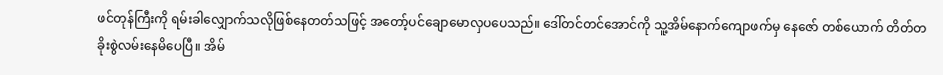ဖင်တုန်ကြီးကို ရမ်းခါလျှောက်သလိုဖြစ်နေတတ်သဖြင့် အတော့်ပင်ချောမောလှပပေသည်။ ဒေါ်တင်တင်အောင်ကို သူ့အိမ်နောက်ကျောဖက်မှ နေဇော် တစ်ယောက် တိတ်တခိုးစွဲလမ်းနေမိပေပြီ။ အိမ်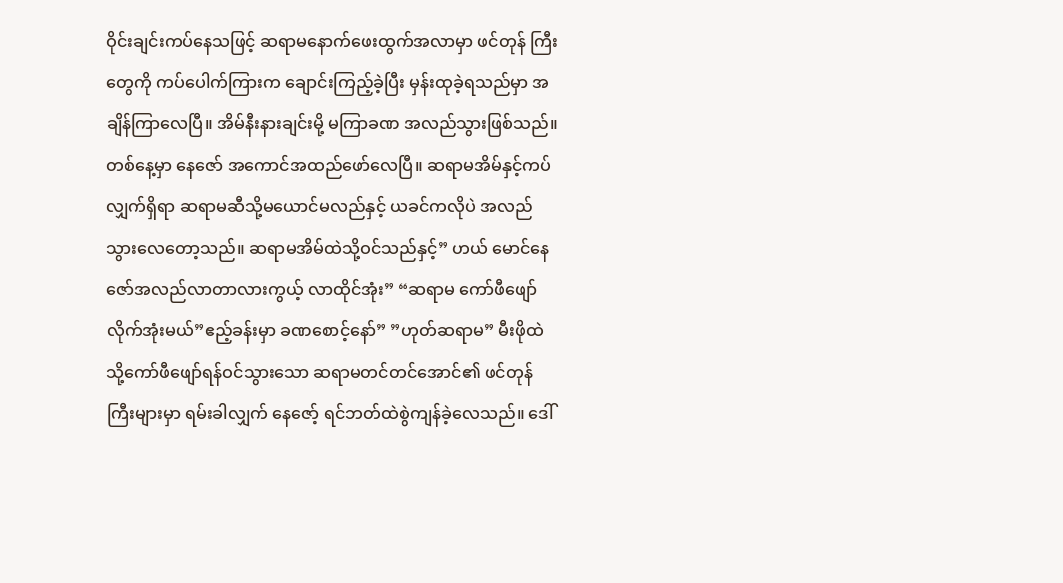ဝိုင်းချင်းကပ်နေသဖြင့် ဆရာမနောက်ဖေးထွက်အလာမှာ ဖင်တုန် ကြီးတွေကို ကပ်ပေါက်ကြားက ချောင်းကြည့်ခဲ့ပြီး မှန်းထုခဲ့ရသည်မှာ အချိန်ကြာလေပြီ။ အိမ်နီးနားချင်းမို့ မကြာခဏ အလည်သွားဖြစ်သည်။ တစ်နေ့မှာ နေဇော် အကောင်အထည်ဖော်လေပြီ။ ဆရာမအိမ်နှင့်ကပ်လျှက်ရှိရာ ဆရာမဆီသို့မယောင်မလည်နှင့် ယခင်ကလိုပဲ အလည်သွားလေတော့သည်။ ဆရာမအိမ်ထဲသို့ဝင်သည်နှင့်” ဟယ် မောင်နေဇော်အလည်လာတာလားကွယ့် လာထိုင်အုံး” “ဆရာမ ကော်ဖီဖျော်လိုက်အုံးမယ်”ဧည့်ခန်းမှာ ခဏစောင့်နော်” ”ဟုတ်ဆရာမ” မီးဖိုထဲသို့ကော်ဖီဖျော်ရန်ဝင်သွားသော ဆရာမတင်တင်အောင်၏ ဖင်တုန်ကြီးများမှာ ရမ်းခါလျှက် နေဇော့် ရင်ဘတ်ထဲစွဲကျန်ခဲ့လေသည်။ ဒေါ်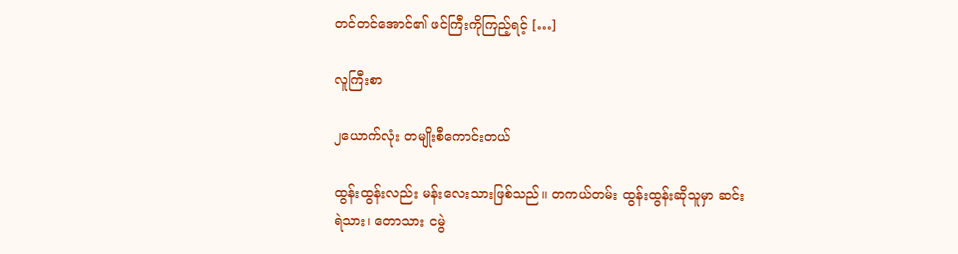တင်တင်အောင်၏ ဖင်ကြီးကိုကြည့်ရင့် […]

လူကြီးစာ

၂ယောက်လုံး တမျိုးစီကောင်းတယ်

ထွန်းထွန်းလည်း မန်းလေးသားဖြစ်သည်။ တကယ်တမ်း ထွန်းထွန်းဆိုသူမှာ ဆင်းရဲသား၊ တောသား ငမွဲ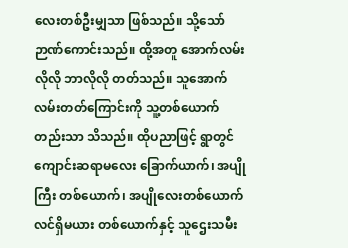လေးတစ်ဦးမျှသာ ဖြစ်သည်။ သို့သော် ဉာဏ်ကောင်းသည်။ ထို့အတူ အောက်လမ်းလိုလို ဘာလိုလို တတ်သည်။ သူအောက်လမ်းတတ်ကြောင်းကို သူ့တစ်ယောက်တည်းသာ သိသည်။ ထိုပညာဖြင့် ရွာတွင် ကျောင်းဆရာမလေး ခြောက်ယာက်၊ အပျိုကြီး တစ်ယောက်၊ အပျိုလေးတစ်ယောက် လင်ရှိမယား တစ်ယောက်နှင့် သူဌေးသမီး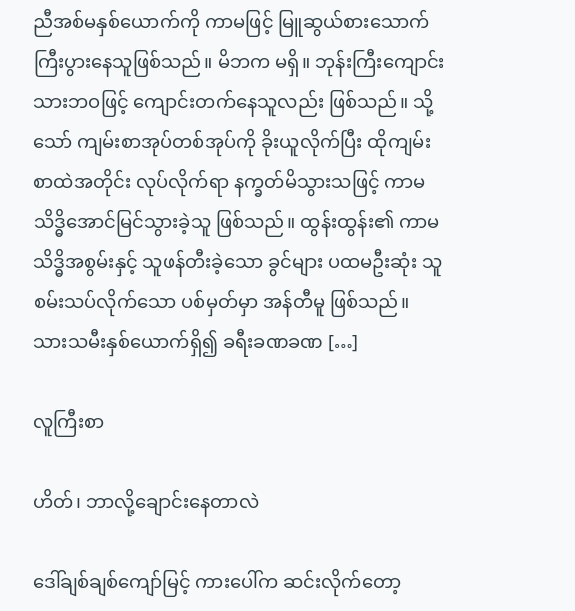ညီအစ်မနှစ်ယောက်ကို ကာမဖြင့် မြူဆွယ်စားသောက် ကြီးပွားနေသူဖြစ်သည်။ မိဘက မရှိ။ ဘုန်းကြီးကျောင်းသားဘဝဖြင့် ကျောင်းတက်နေသူလည်း ဖြစ်သည်။ သို့သော် ကျမ်းစာအုပ်တစ်အုပ်ကို ခိုးယူလိုက်ပြီး ထိုကျမ်းစာထဲအတိုင်း လုပ်လိုက်ရာ နက္ခတ်မိသွားသဖြင့် ကာမသိဒ္ဓိအောင်မြင်သွားခဲ့သူ ဖြစ်သည်။ ထွန်းထွန်း၏ ကာမသိဒ္ဓိအစွမ်းနှင့် သူဖန်တီးခဲ့သော ခွင်များ ပထမဦးဆုံး သူစမ်းသပ်လိုက်သော ပစ်မှတ်မှာ အန်တီမူ ဖြစ်သည်။ သားသမီးနှစ်ယောက်ရှိ၍ ခရီးခဏခဏ […]

လူကြီးစာ

ဟိတ်၊ ဘာလို့ချောင်းနေတာလဲ

ဒေါ်ချစ်ချစ်ကျော်မြင့် ကားပေါ်က ဆင်းလိုက်တော့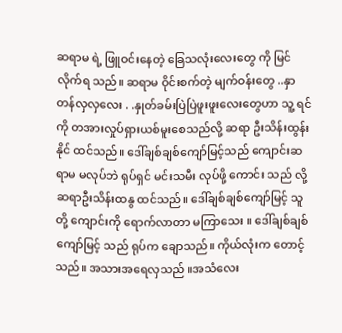ဆရာမ ရဲ့ ဖြူဝင်းနေတဲ့ ခြေသလုံးလေးတွေ ကို မြင်လိုက်ရ သည်။ ဆရာမ ဝိုင်းစက်တဲ့ မျက်ဝန်းတွေ ..နှာတန်လှလှလေး . .နှုတ်ခမ်းပြဲပြဲဖူးဖူးလေးတွေဟာ သူ့ ရင်ကို တအားလှုပ်ရှားယစ်မူးစေသည်လို့ ဆရာ ဦးသိန်းထွန်းနိုင် ထင်သည်။ ဒေါ်ချစ်ချစ်ကျော်မြင့်သည် ကျောင်းဆရာမ မလုပ်ဘဲ ရုပ်ရှင် မင်းသမီး လုပ်ဖို့ ကောင်း သည် လို့ ဆရာဦးသိန်းထနွ ထင်သည်။ ဒေါ်ချစ်ချစ်ကျော်မြင့် သူတို့ ကျောင်းကို ရောက်လာတာ မကြာသေး ။ ဒေါ်ချစ်ချစ်ကျော်မြင့် သည် ရုပ်က ချောသည်။ ကိုယ်လုံးက တောင့်သည်။ အသားအရေလှသည် ။အသံလေး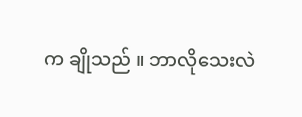က ချိုသည် ။ ဘာလိုသေးလဲ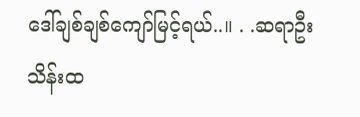ဒေါ်ချစ်ချစ်ကျော်မြင့်ရယ်..။ . .ဆရာဦးသိန်းထ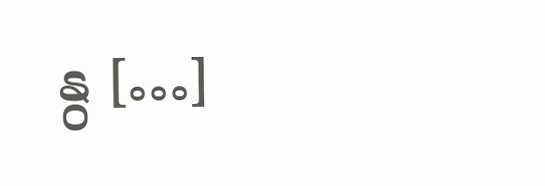နွ […]